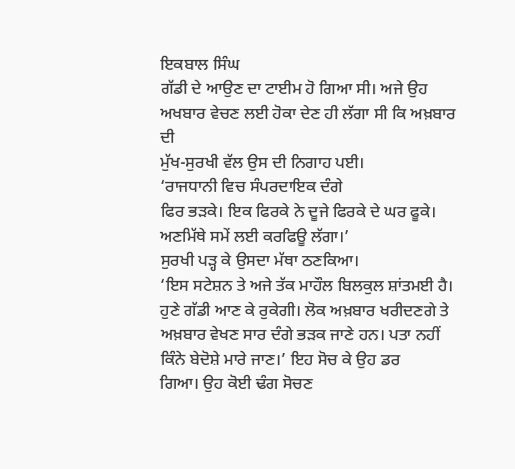ਇਕਬਾਲ ਸਿੰਘ
ਗੱਡੀ ਦੇ ਆਉਣ ਦਾ ਟਾਈਮ ਹੋ ਗਿਆ ਸੀ। ਅਜੇ ਉਹ ਅਖਬਾਰ ਵੇਚਣ ਲਈ ਹੋਕਾ ਦੇਣ ਹੀ ਲੱਗਾ ਸੀ ਕਿ ਅਖ਼ਬਾਰ ਦੀ
ਮੁੱਖ-ਸੁਰਖੀ ਵੱਲ ਉਸ ਦੀ ਨਿਗਾਹ ਪਈ।
‘ਰਾਜਧਾਨੀ ਵਿਚ ਸੰਪਰਦਾਇਕ ਦੰਗੇ
ਫਿਰ ਭੜਕੇ। ਇਕ ਫਿਰਕੇ ਨੇ ਦੂਜੇ ਫਿਰਕੇ ਦੇ ਘਰ ਫੂਕੇ। ਅਣਮਿੱਥੇ ਸਮੇਂ ਲਈ ਕਰਫਿਊ ਲੱਗਾ।’
ਸੁਰਖੀ ਪੜ੍ਹ ਕੇ ਉਸਦਾ ਮੱਥਾ ਠਣਕਿਆ।
‘ਇਸ ਸਟੇਸ਼ਨ ਤੇ ਅਜੇ ਤੱਕ ਮਾਹੌਲ ਬਿਲਕੁਲ ਸ਼ਾਂਤਮਈ ਹੈ। ਹੁਣੇ ਗੱਡੀ ਆਣ ਕੇ ਰੁਕੇਗੀ। ਲੋਕ ਅਖ਼ਬਾਰ ਖਰੀਦਣਗੇ ਤੇ
ਅਖ਼ਬਾਰ ਵੇਖਣ ਸਾਰ ਦੰਗੇ ਭੜਕ ਜਾਣੇ ਹਨ। ਪਤਾ ਨਹੀਂ ਕਿੰਨੇ ਬੇਦੋਸ਼ੇ ਮਾਰੇ ਜਾਣ।’ ਇਹ ਸੋਚ ਕੇ ਉਹ ਡਰ
ਗਿਆ। ਉਹ ਕੋਈ ਢੰਗ ਸੋਚਣ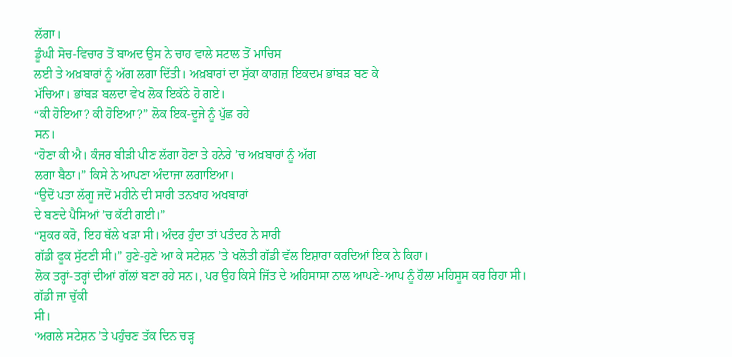ਲੱਗਾ।
ਡੂੰਘੀ ਸੋਚ-ਵਿਚਾਰ ਤੋਂ ਬਾਅਦ ਉਸ ਨੇ ਚਾਹ ਵਾਲੇ ਸਟਾਲ ਤੋਂ ਮਾਚਿਸ
ਲਈ ਤੇ ਅਖ਼ਬਾਰਾਂ ਨੂੰ ਅੱਗ ਲਗਾ ਦਿੱਤੀ। ਅਖ਼ਬਾਰਾਂ ਦਾ ਸੁੱਕਾ ਕਾਗਜ਼ ਇਕਦਮ ਭਾਂਬੜ ਬਣ ਕੇ
ਮੱਚਿਆ। ਭਾਂਬੜ ਬਲਦਾ ਵੇਖ ਲੋਕ ਇਕੱਠੇ ਹੋ ਗਏ।
“ਕੀ ਹੋਇਆ? ਕੀ ਹੋਇਆ?” ਲੋਕ ਇਕ-ਦੂਜੇ ਨੂੰ ਪੁੱਛ ਰਹੇ
ਸਨ।
“ਹੋਣਾ ਕੀ ਐ। ਕੰਜਰ ਬੀੜੀ ਪੀਣ ਲੱਗਾ ਹੋਣਾ ਤੇ ਹਨੇਰੇ ’ਚ ਅਖ਼ਬਾਰਾਂ ਨੂੰ ਅੱਗ
ਲਗਾ ਬੈਠਾ।” ਕਿਸੇ ਨੇ ਆਪਣਾ ਅੰਦਾਜਾ ਲਗਾਇਆ।
“ਉਦੋਂ ਪਤਾ ਲੱਗੂ ਜਦੋਂ ਮਹੀਨੇ ਦੀ ਸਾਰੀ ਤਨਖਾਹ ਅਖਬਾਰਾਂ
ਦੇ ਬਣਦੇ ਪੈਸਿਆਂ ’ਚ ਕੱਟੀ ਗਈ।”
“ਸ਼ੁਕਰ ਕਰੋ, ਇਹ ਥੱਲੇ ਖੜਾ ਸੀ। ਅੰਦਰ ਹੁੰਦਾ ਤਾਂ ਪਤੰਦਰ ਨੇ ਸਾਰੀ
ਗੱਡੀ ਫੂਕ ਸੁੱਟਣੀ ਸੀ।” ਹੁਣੇ-ਹੁਣੇ ਆ ਕੇ ਸਟੇਸ਼ਨ ’ਤੇ ਖਲੋਤੀ ਗੱਡੀ ਵੱਲ ਇਸ਼ਾਰਾ ਕਰਦਿਆਂ ਇਕ ਨੇ ਕਿਹਾ।
ਲੋਕ ਤਰ੍ਹਾਂ-ਤਰ੍ਹਾਂ ਦੀਆਂ ਗੱਲਾਂ ਬਣਾ ਰਹੇ ਸਨ।, ਪਰ ਉਹ ਕਿਸੇ ਜਿੱਤ ਦੇ ਅਹਿਸਾਸਾ ਨਾਲ ਆਪਣੇ-ਆਪ ਨੂੰ ਹੌਲਾ ਮਹਿਸੂਸ ਕਰ ਰਿਹਾ ਸੀ। ਗੱਡੀ ਜਾ ਚੁੱਕੀ
ਸੀ।
‘ਅਗਲੇ ਸਟੇਸ਼ਨ ’ਤੇ ਪਹੁੰਚਣ ਤੱਕ ਦਿਨ ਚੜ੍ਹ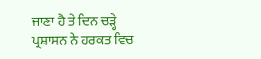ਜਾਣਾ ਹੈ ਤੇ ਦਿਨ ਚੜ੍ਹੇ
ਪ੍ਰਸ਼ਾਸਨ ਨੇ ਹਰਕਤ ਵਿਚ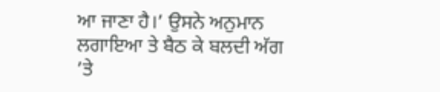ਆ ਜਾਣਾ ਹੈ।’ ਉਸਨੇ ਅਨੁਮਾਨ ਲਗਾਇਆ ਤੇ ਬੈਠ ਕੇ ਬਲਦੀ ਅੱਗ ’ਤੇ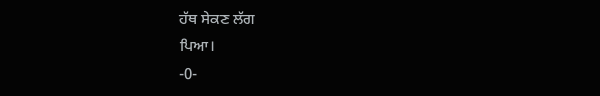ਹੱਥ ਸੇਕਣ ਲੱਗ
ਪਿਆ।
-0-